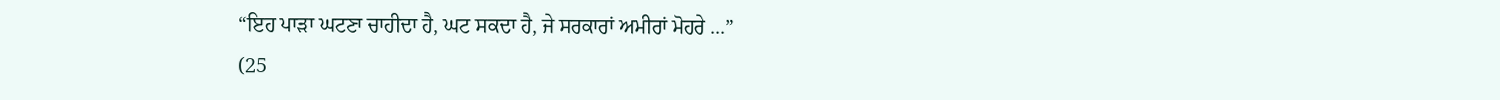“ਇਹ ਪਾੜਾ ਘਟਣਾ ਚਾਹੀਦਾ ਹੈ, ਘਟ ਸਕਦਾ ਹੈ, ਜੇ ਸਰਕਾਰਾਂ ਅਮੀਰਾਂ ਮੋਹਰੇ ...”
(25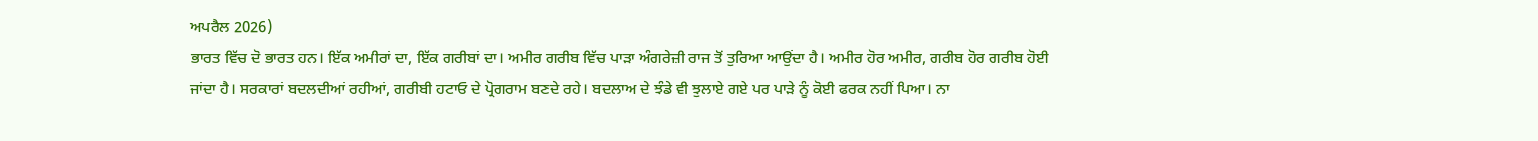ਅਪਰੈਲ 2026)
ਭਾਰਤ ਵਿੱਚ ਦੋ ਭਾਰਤ ਹਨ। ਇੱਕ ਅਮੀਰਾਂ ਦਾ, ਇੱਕ ਗਰੀਬਾਂ ਦਾ। ਅਮੀਰ ਗਰੀਬ ਵਿੱਚ ਪਾੜਾ ਅੰਗਰੇਜ਼ੀ ਰਾਜ ਤੋਂ ਤੁਰਿਆ ਆਉਂਦਾ ਹੈ। ਅਮੀਰ ਹੋਰ ਅਮੀਰ, ਗਰੀਬ ਹੋਰ ਗਰੀਬ ਹੋਈ ਜਾਂਦਾ ਹੈ। ਸਰਕਾਰਾਂ ਬਦਲਦੀਆਂ ਰਹੀਆਂ, ਗਰੀਬੀ ਹਟਾਓ ਦੇ ਪ੍ਰੋਗਰਾਮ ਬਣਦੇ ਰਹੇ। ਬਦਲਾਅ ਦੇ ਝੰਡੇ ਵੀ ਝੁਲਾਏ ਗਏ ਪਰ ਪਾੜੇ ਨੂੰ ਕੋਈ ਫਰਕ ਨਹੀਂ ਪਿਆ। ਨਾ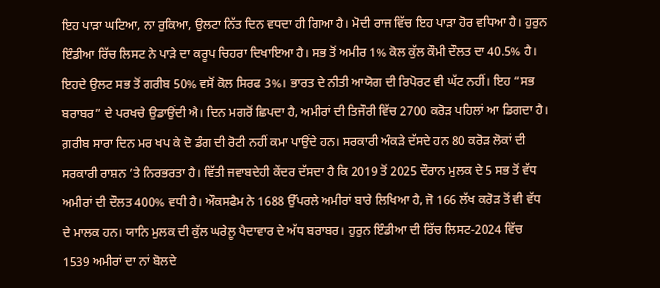ਇਹ ਪਾੜਾ ਘਟਿਆ, ਨਾ ਰੁਕਿਆ, ਉਲਟਾ ਨਿੱਤ ਦਿਨ ਵਧਦਾ ਹੀ ਗਿਆ ਹੈ। ਮੋਦੀ ਰਾਜ ਵਿੱਚ ਇਹ ਪਾੜਾ ਹੋਰ ਵਧਿਆ ਹੈ। ਹੁਰੁਨ ਇੰਡੀਆ ਰਿੱਚ ਲਿਸਟ ਨੇ ਪਾੜੇ ਦਾ ਕਰੂਪ ਚਿਹਰਾ ਦਿਖਾਇਆ ਹੈ। ਸਭ ਤੋਂ ਅਮੀਰ 1% ਕੋਲ ਕੁੱਲ ਕੌਮੀ ਦੌਲਤ ਦਾ 40.5% ਹੈ। ਇਹਦੇ ਉਲਟ ਸਭ ਤੋਂ ਗਰੀਬ 50% ਵਸੋਂ ਕੋਲ ਸਿਰਫ 3%। ਭਾਰਤ ਦੇ ਨੀਤੀ ਆਯੋਗ ਦੀ ਰਿਪੋਰਟ ਵੀ ਘੱਟ ਨਹੀਂ। ਇਹ “ਸਭ ਬਰਾਬਰ” ਦੇ ਪਰਖਚੇ ਉਡਾਉਂਦੀ ਐ। ਦਿਨ ਮਗਰੋਂ ਛਿਪਦਾ ਹੈ, ਅਮੀਰਾਂ ਦੀ ਤਿਜੌਰੀ ਵਿੱਚ 2700 ਕਰੋੜ ਪਹਿਲਾਂ ਆ ਡਿਗਦਾ ਹੈ। ਗ਼ਰੀਬ ਸਾਰਾ ਦਿਨ ਮਰ ਖਪ ਕੇ ਦੋ ਡੰਗ ਦੀ ਰੋਟੀ ਨਹੀਂ ਕਮਾ ਪਾਉਂਦੇ ਹਨ। ਸਰਕਾਰੀ ਅੰਕੜੇ ਦੱਸਦੇ ਹਨ 80 ਕਰੋੜ ਲੋਕਾਂ ਦੀ ਸਰਕਾਰੀ ਰਾਸ਼ਨ ’ਤੇ ਨਿਰਭਰਤਾ ਹੈ। ਵਿੱਤੀ ਜਵਾਬਦੇਹੀ ਕੇਂਦਰ ਦੱਸਦਾ ਹੈ ਕਿ 2019 ਤੋਂ 2025 ਦੌਰਾਨ ਮੁਲਕ ਦੇ 5 ਸਭ ਤੋਂ ਵੱਧ ਅਮੀਰਾਂ ਦੀ ਦੌਲਤ 400% ਵਧੀ ਹੈ। ਔਕਸਫੈਮ ਨੇ 1688 ਉੱਪਰਲੇ ਅਮੀਰਾਂ ਬਾਰੇ ਲਿਖਿਆ ਹੈ, ਜੋ 166 ਲੱਖ ਕਰੋੜ ਤੋਂ ਵੀ ਵੱਧ ਦੇ ਮਾਲਕ ਹਨ। ਯਾਨਿ ਮੁਲਕ ਦੀ ਕੁੱਲ ਘਰੇਲੂ ਪੈਦਾਵਾਰ ਦੇ ਅੱਧ ਬਰਾਬਰ। ਹੁਰੁਨ ਇੰਡੀਆ ਦੀ ਰਿੱਚ ਲਿਸਟ-2024 ਵਿੱਚ 1539 ਅਮੀਰਾਂ ਦਾ ਨਾਂ ਬੋਲਦੇ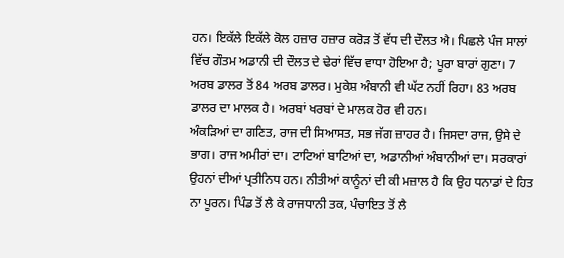ਹਨ। ਇਕੱਲੇ ਇਕੱਲੇ ਕੋਲ ਹਜ਼ਾਰ ਹਜ਼ਾਰ ਕਰੋੜ ਤੋਂ ਵੱਧ ਦੀ ਦੌਲਤ ਐ। ਪਿਛਲੇ ਪੰਜ ਸਾਲਾਂ ਵਿੱਚ ਗੌਤਮ ਅਡਾਨੀ ਦੀ ਦੌਲਤ ਦੇ ਢੇਰਾਂ ਵਿੱਚ ਵਾਧਾ ਹੋਇਆ ਹੈ; ਪੂਰਾ ਬਾਰਾਂ ਗੁਣਾ। 7 ਅਰਬ ਡਾਲਰ ਤੋਂ 84 ਅਰਬ ਡਾਲਰ। ਮੁਕੇਸ਼ ਅੰਬਾਨੀ ਵੀ ਘੱਟ ਨਹੀਂ ਰਿਹਾ। 83 ਅਰਬ ਡਾਲਰ ਦਾ ਮਾਲਕ ਹੈ। ਅਰਬਾਂ ਖਰਬਾਂ ਦੇ ਮਾਲਕ ਹੋਰ ਵੀ ਹਨ।
ਅੰਕੜਿਆਂ ਦਾ ਗਣਿਤ, ਰਾਜ ਦੀ ਸਿਆਸਤ, ਸਭ ਜੱਗ ਜ਼ਾਹਰ ਹੈ। ਜਿਸਦਾ ਰਾਜ, ਉਸੇ ਦੇ ਭਾਗ। ਰਾਜ ਅਮੀਰਾਂ ਦਾ। ਟਾਟਿਆਂ ਬਾਟਿਆਂ ਦਾ, ਅਡਾਨੀਆਂ ਅੰਬਾਨੀਆਂ ਦਾ। ਸਰਕਾਰਾਂ ਉਹਨਾਂ ਦੀਆਂ ਪ੍ਰਤੀਨਿਧ ਹਨ। ਨੀਤੀਆਂ ਕਾਨੂੰਨਾਂ ਦੀ ਕੀ ਮਜ਼ਾਲ ਹੈ ਕਿ ਉਹ ਧਨਾਡਾਂ ਦੇ ਹਿਤ ਨਾ ਪੂਰਨ। ਪਿੰਡ ਤੋਂ ਲੈ ਕੇ ਰਾਜਧਾਨੀ ਤਕ, ਪੰਚਾਇਤ ਤੋਂ ਲੈ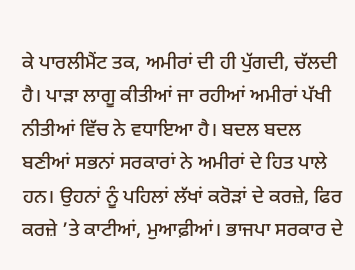ਕੇ ਪਾਰਲੀਮੈਂਟ ਤਕ, ਅਮੀਰਾਂ ਦੀ ਹੀ ਪੁੱਗਦੀ, ਚੱਲਦੀ ਹੈ। ਪਾੜਾ ਲਾਗੂ ਕੀਤੀਆਂ ਜਾ ਰਹੀਆਂ ਅਮੀਰਾਂ ਪੱਖੀ ਨੀਤੀਆਂ ਵਿੱਚ ਨੇ ਵਧਾਇਆ ਹੈ। ਬਦਲ ਬਦਲ ਬਣੀਆਂ ਸਭਨਾਂ ਸਰਕਾਰਾਂ ਨੇ ਅਮੀਰਾਂ ਦੇ ਹਿਤ ਪਾਲੇ ਹਨ। ਉਹਨਾਂ ਨੂੰ ਪਹਿਲਾਂ ਲੱਖਾਂ ਕਰੋੜਾਂ ਦੇ ਕਰਜ਼ੇ, ਫਿਰ ਕਰਜ਼ੇ ’ਤੇ ਕਾਟੀਆਂ, ਮੁਆਫ਼ੀਆਂ। ਭਾਜਪਾ ਸਰਕਾਰ ਦੇ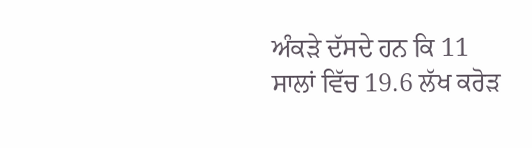ਅੰਕੜੇ ਦੱਸਦੇ ਹਨ ਕਿ 11 ਸਾਲਾਂ ਵਿੱਚ 19.6 ਲੱਖ ਕਰੋੜ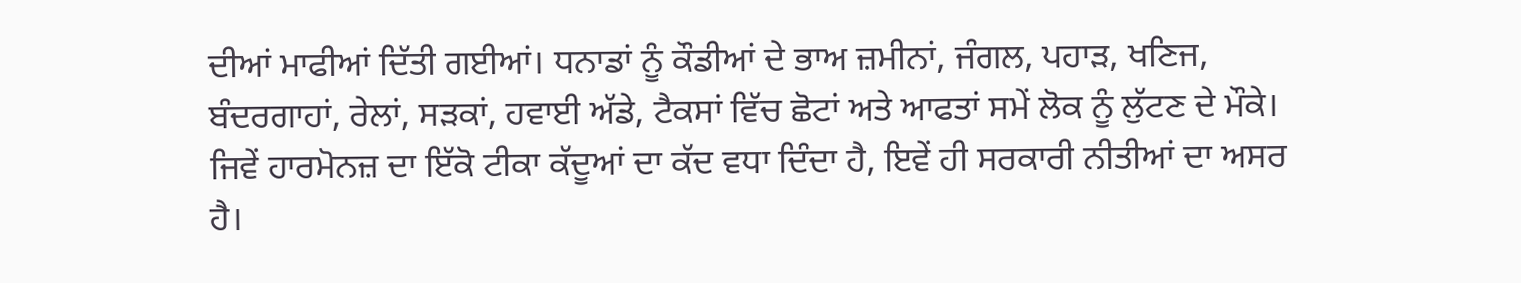ਦੀਆਂ ਮਾਫੀਆਂ ਦਿੱਤੀ ਗਈਆਂ। ਧਨਾਡਾਂ ਨੂੰ ਕੌਡੀਆਂ ਦੇ ਭਾਅ ਜ਼ਮੀਨਾਂ, ਜੰਗਲ, ਪਹਾੜ, ਖਣਿਜ, ਬੰਦਰਗਾਹਾਂ, ਰੇਲਾਂ, ਸੜਕਾਂ, ਹਵਾਈ ਅੱਡੇ, ਟੈਕਸਾਂ ਵਿੱਚ ਛੋਟਾਂ ਅਤੇ ਆਫਤਾਂ ਸਮੇਂ ਲੋਕ ਨੂੰ ਲੁੱਟਣ ਦੇ ਮੌਕੇ। ਜਿਵੇਂ ਹਾਰਮੋਨਜ਼ ਦਾ ਇੱਕੋ ਟੀਕਾ ਕੱਦੂਆਂ ਦਾ ਕੱਦ ਵਧਾ ਦਿੰਦਾ ਹੈ, ਇਵੇਂ ਹੀ ਸਰਕਾਰੀ ਨੀਤੀਆਂ ਦਾ ਅਸਰ ਹੈ।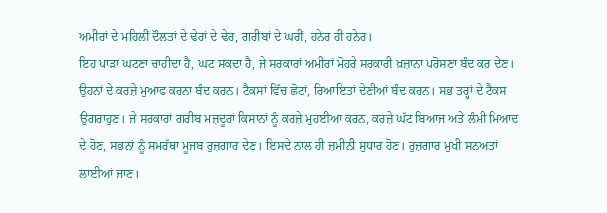ਅਮੀਰਾਂ ਦੇ ਮਹਿਲੀਂ ਦੌਲਤਾਂ ਦੇ ਢੇਰਾਂ ਦੇ ਢੇਰ, ਗਰੀਬਾਂ ਦੇ ਘਰੀਂ, ਹਨੇਰ ਹੀ ਹਨੇਰ।
ਇਹ ਪਾੜਾ ਘਟਣਾ ਚਾਹੀਦਾ ਹੈ, ਘਟ ਸਕਦਾ ਹੈ, ਜੇ ਸਰਕਾਰਾਂ ਅਮੀਰਾਂ ਮੋਹਰੇ ਸਰਕਾਰੀ ਖ਼ਜ਼ਾਨਾ ਪਰੋਸਣਾ ਬੰਦ ਕਰ ਦੇਣ। ਉਹਨਾਂ ਦੇ ਕਰਜ਼ੇ ਮੁਆਫ ਕਰਨਾ ਬੰਦ ਕਰਨ। ਟੈਕਸਾਂ ਵਿੱਚ ਛੋਟਾਂ, ਰਿਆਇਤਾਂ ਦੇਣੀਆਂ ਬੰਦ ਕਰਨ। ਸਭ ਤਰ੍ਹਾਂ ਦੇ ਟੈਕਸ ਉਗਰਾਹੁਣ। ਜੇ ਸਰਕਾਰਾਂ ਗਰੀਬ ਮਜ਼ਦੂਰਾਂ ਕਿਸਾਨਾਂ ਨੂੰ ਕਰਜ਼ੇ ਮੁਹਈਆ ਕਰਨ, ਕਰਜ਼ੇ ਘੱਟ ਬਿਆਜ ਅਤੇ ਲੰਮੀ ਮਿਆਦ ਦੇ ਹੋਣ, ਸਭਨਾਂ ਨੂੰ ਸਮਰੱਥਾ ਮੂਜਬ ਰੁਜ਼ਗਾਰ ਦੇਣ। ਇਸਦੇ ਨਾਲ ਹੀ ਜ਼ਮੀਨੀ ਸੁਧਾਰ ਹੋਣ। ਰੁਜ਼ਗਾਰ ਮੁਖੀ ਸਨਅਤਾਂ ਲਾਈਆਂ ਜਾਣ।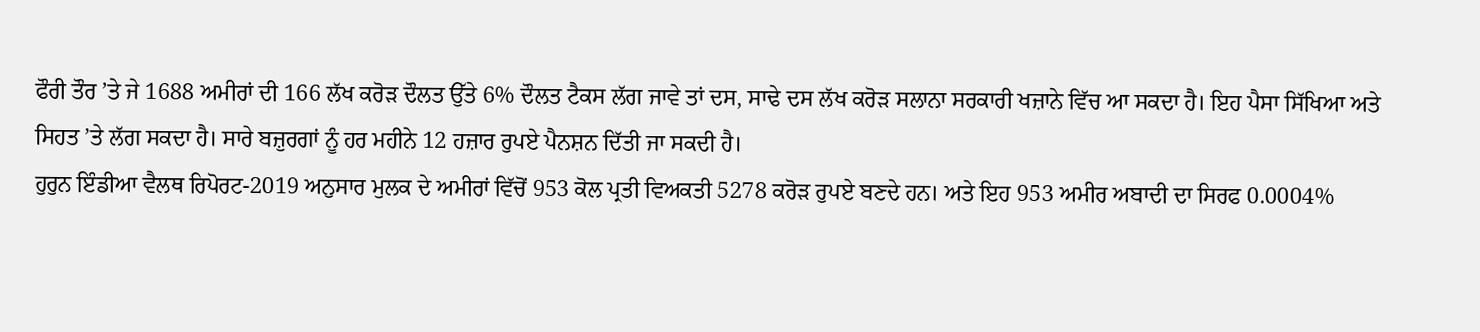ਫੌਰੀ ਤੌਰ ’ਤੇ ਜੇ 1688 ਅਮੀਰਾਂ ਦੀ 166 ਲੱਖ ਕਰੋੜ ਦੌਲਤ ਉੱਤੇ 6% ਦੌਲਤ ਟੈਕਸ ਲੱਗ ਜਾਵੇ ਤਾਂ ਦਸ, ਸਾਢੇ ਦਸ ਲੱਖ ਕਰੋੜ ਸਲਾਨਾ ਸਰਕਾਰੀ ਖਜ਼ਾਨੇ ਵਿੱਚ ਆ ਸਕਦਾ ਹੈ। ਇਹ ਪੈਸਾ ਸਿੱਖਿਆ ਅਤੇ ਸਿਹਤ ’ਤੇ ਲੱਗ ਸਕਦਾ ਹੈ। ਸਾਰੇ ਬਜ਼ੁਰਗਾਂ ਨੂੰ ਹਰ ਮਹੀਨੇ 12 ਹਜ਼ਾਰ ਰੁਪਏ ਪੈਨਸ਼ਨ ਦਿੱਤੀ ਜਾ ਸਕਦੀ ਹੈ।
ਹੁਰੁਨ ਇੰਡੀਆ ਵੈਲਥ ਰਿਪੋਰਟ-2019 ਅਨੁਸਾਰ ਮੁਲਕ ਦੇ ਅਮੀਰਾਂ ਵਿੱਚੋਂ 953 ਕੋਲ ਪ੍ਰਤੀ ਵਿਅਕਤੀ 5278 ਕਰੋੜ ਰੁਪਏ ਬਣਦੇ ਹਨ। ਅਤੇ ਇਹ 953 ਅਮੀਰ ਅਬਾਦੀ ਦਾ ਸਿਰਫ 0.0004%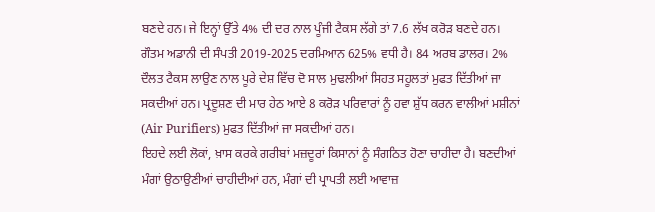ਬਣਦੇ ਹਨ। ਜੇ ਇਨ੍ਹਾਂ ਉੱਤੇ 4% ਦੀ ਦਰ ਨਾਲ ਪੂੰਜੀ ਟੈਕਸ ਲੱਗੇ ਤਾਂ 7.6 ਲੱਖ ਕਰੋੜ ਬਣਦੇ ਹਨ। ਗੌਤਮ ਅਡਾਨੀ ਦੀ ਸੰਪਤੀ 2019-2025 ਦਰਮਿਆਨ 625% ਵਧੀ ਹੈ। 84 ਅਰਬ ਡਾਲਰ। 2% ਦੌਲਤ ਟੈਕਸ ਲਾਉਣ ਨਾਲ ਪੂਰੇ ਦੇਸ਼ ਵਿੱਚ ਦੋ ਸਾਲ ਮੁਢਲੀਆਂ ਸਿਹਤ ਸਹੂਲਤਾਂ ਮੁਫਤ ਦਿੱਤੀਆਂ ਜਾ ਸਕਦੀਆਂ ਹਨ। ਪ੍ਰਦੂਸ਼ਣ ਦੀ ਮਾਰ ਹੇਠ ਆਏ 8 ਕਰੋੜ ਪਰਿਵਾਰਾਂ ਨੂੰ ਹਵਾ ਸ਼ੁੱਧ ਕਰਨ ਵਾਲੀਆਂ ਮਸ਼ੀਨਾਂ (Air Purifiers) ਮੁਫਤ ਦਿੱਤੀਆਂ ਜਾ ਸਕਦੀਆਂ ਹਨ।
ਇਹਦੇ ਲਈ ਲੋਕਾਂ, ਖ਼ਾਸ ਕਰਕੇ ਗਰੀਬਾਂ ਮਜ਼ਦੂਰਾਂ ਕਿਸਾਨਾਂ ਨੂੰ ਸੰਗਠਿਤ ਹੋਣਾ ਚਾਹੀਦਾ ਹੈ। ਬਣਦੀਆਂ ਮੰਗਾਂ ਉਠਾਉਣੀਆਂ ਚਾਹੀਦੀਆਂ ਹਨ, ਮੰਗਾਂ ਦੀ ਪ੍ਰਾਪਤੀ ਲਈ ਆਵਾਜ਼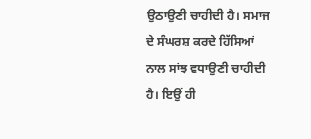ਉਠਾਉਣੀ ਚਾਹੀਦੀ ਹੈ। ਸਮਾਜ ਦੇ ਸੰਘਰਸ਼ ਕਰਦੇ ਹਿੱਸਿਆਂ ਨਾਲ ਸਾਂਝ ਵਧਾਉਣੀ ਚਾਹੀਦੀ ਹੈ। ਇਉਂ ਹੀ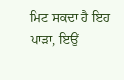ਮਿਟ ਸਕਦਾ ਹੈ ਇਹ ਪਾੜਾ, ਇਉਂ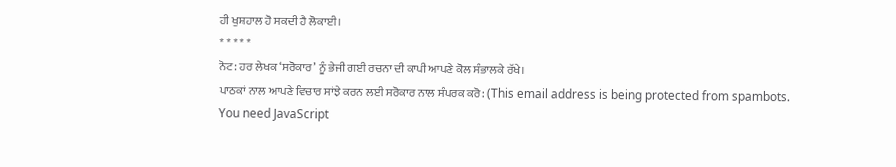ਹੀ ਖੁਸ਼ਹਾਲ ਹੋ ਸਕਦੀ ਹੈ ਲੋਕਾਈ।
* * * * *
ਨੋਟ: ਹਰ ਲੇਖਕ ‘ਸਰੋਕਾਰ’ ਨੂੰ ਭੇਜੀ ਗਈ ਰਚਨਾ ਦੀ ਕਾਪੀ ਆਪਣੇ ਕੋਲ ਸੰਭਾਲਕੇ ਰੱਖੇ।
ਪਾਠਕਾਂ ਨਾਲ ਆਪਣੇ ਵਿਚਾਰ ਸਾਂਝੇ ਕਰਨ ਲਈ ਸਰੋਕਾਰ ਨਾਲ ਸੰਪਰਕ ਕਰੋ: (This email address is being protected from spambots. You need JavaScript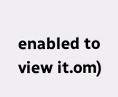enabled to view it.om)